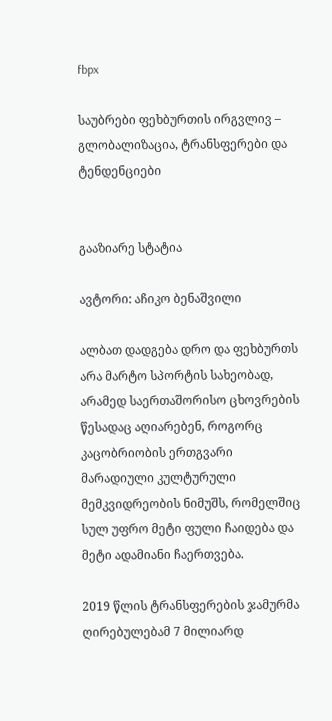fbpx

საუბრები ფეხბურთის ირგვლივ – გლობალიზაცია, ტრანსფერები და ტენდენციები


გააზიარე სტატია

ავტორი: აჩიკო ბენაშვილი

ალბათ დადგება დრო და ფეხბურთს არა მარტო სპორტის სახეობად, არამედ საერთაშორისო ცხოვრების წესადაც აღიარებენ, როგორც კაცობრიობის ერთგვარი მარადიული კულტურული მემკვიდრეობის ნიმუშს, რომელშიც სულ უფრო მეტი ფული ჩაიდება და  მეტი ადამიანი ჩაერთვება.

2019 წლის ტრანსფერების ჯამურმა ღირებულებამ 7 მილიარდ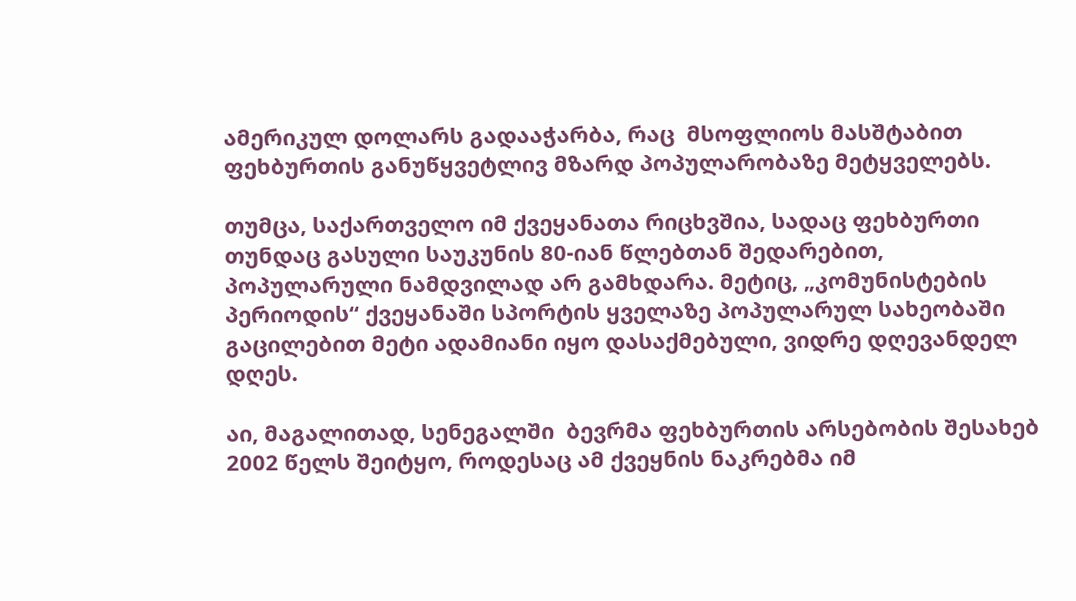ამერიკულ დოლარს გადააჭარბა, რაც  მსოფლიოს მასშტაბით ფეხბურთის განუწყვეტლივ მზარდ პოპულარობაზე მეტყველებს.

თუმცა, საქართველო იმ ქვეყანათა რიცხვშია, სადაც ფეხბურთი თუნდაც გასული საუკუნის 80-იან წლებთან შედარებით, პოპულარული ნამდვილად არ გამხდარა. მეტიც, „კომუნისტების პერიოდის“ ქვეყანაში სპორტის ყველაზე პოპულარულ სახეობაში გაცილებით მეტი ადამიანი იყო დასაქმებული, ვიდრე დღევანდელ დღეს.

აი, მაგალითად, სენეგალში  ბევრმა ფეხბურთის არსებობის შესახებ 2002 წელს შეიტყო, როდესაც ამ ქვეყნის ნაკრებმა იმ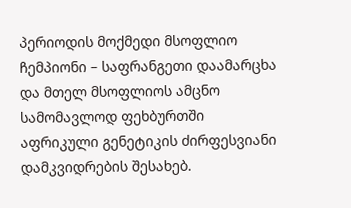პერიოდის მოქმედი მსოფლიო ჩემპიონი – საფრანგეთი დაამარცხა და მთელ მსოფლიოს ამცნო სამომავლოდ ფეხბურთში აფრიკული გენეტიკის ძირფესვიანი დამკვიდრების შესახებ.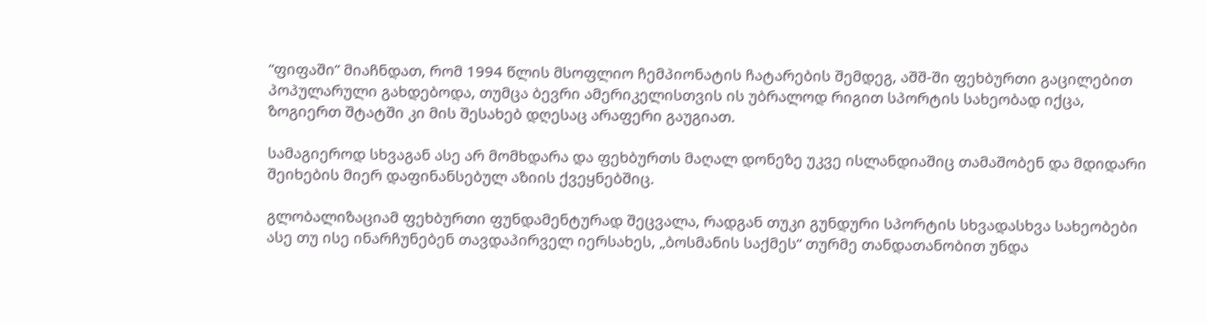“ფიფაში” მიაჩნდათ, რომ 1994 წლის მსოფლიო ჩემპიონატის ჩატარების შემდეგ, აშშ-ში ფეხბურთი გაცილებით პოპულარული გახდებოდა, თუმცა ბევრი ამერიკელისთვის ის უბრალოდ რიგით სპორტის სახეობად იქცა, ზოგიერთ შტატში კი მის შესახებ დღესაც არაფერი გაუგიათ.

სამაგიეროდ სხვაგან ასე არ მომხდარა და ფეხბურთს მაღალ დონეზე უკვე ისლანდიაშიც თამაშობენ და მდიდარი შეიხების მიერ დაფინანსებულ აზიის ქვეყნებშიც.

გლობალიზაციამ ფეხბურთი ფუნდამენტურად შეცვალა, რადგან თუკი გუნდური სპორტის სხვადასხვა სახეობები ასე თუ ისე ინარჩუნებენ თავდაპირველ იერსახეს, „ბოსმანის საქმეს“ თურმე თანდათანობით უნდა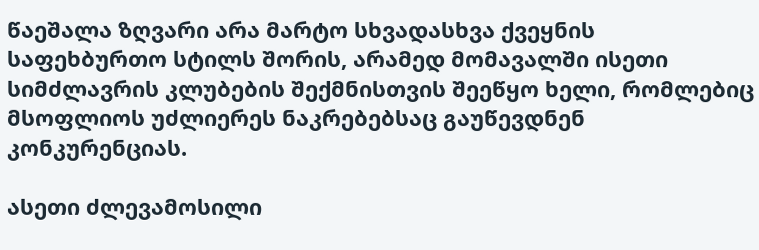წაეშალა ზღვარი არა მარტო სხვადასხვა ქვეყნის საფეხბურთო სტილს შორის, არამედ მომავალში ისეთი სიმძლავრის კლუბების შექმნისთვის შეეწყო ხელი, რომლებიც მსოფლიოს უძლიერეს ნაკრებებსაც გაუწევდნენ კონკურენციას.

ასეთი ძლევამოსილი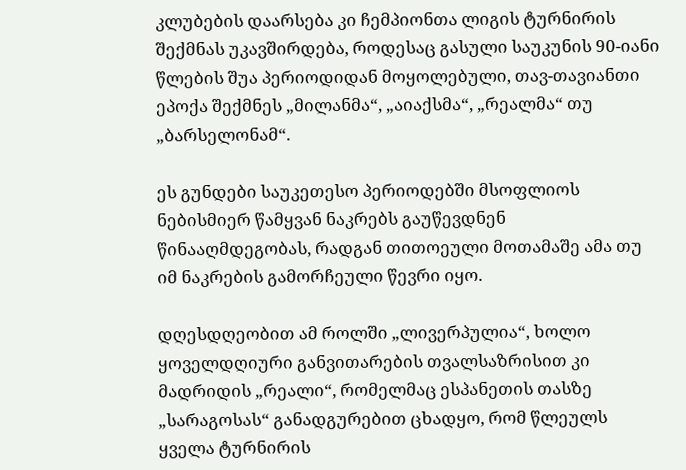კლუბების დაარსება კი ჩემპიონთა ლიგის ტურნირის შექმნას უკავშირდება, როდესაც გასული საუკუნის 90-იანი წლების შუა პერიოდიდან მოყოლებული, თავ-თავიანთი ეპოქა შექმნეს „მილანმა“, „აიაქსმა“, „რეალმა“ თუ „ბარსელონამ“.

ეს გუნდები საუკეთესო პერიოდებში მსოფლიოს ნებისმიერ წამყვან ნაკრებს გაუწევდნენ წინააღმდეგობას, რადგან თითოეული მოთამაშე ამა თუ იმ ნაკრების გამორჩეული წევრი იყო.

დღესდღეობით ამ როლში „ლივერპულია“, ხოლო ყოველდღიური განვითარების თვალსაზრისით კი მადრიდის „რეალი“, რომელმაც ესპანეთის თასზე „სარაგოსას“ განადგურებით ცხადყო, რომ წლეულს ყველა ტურნირის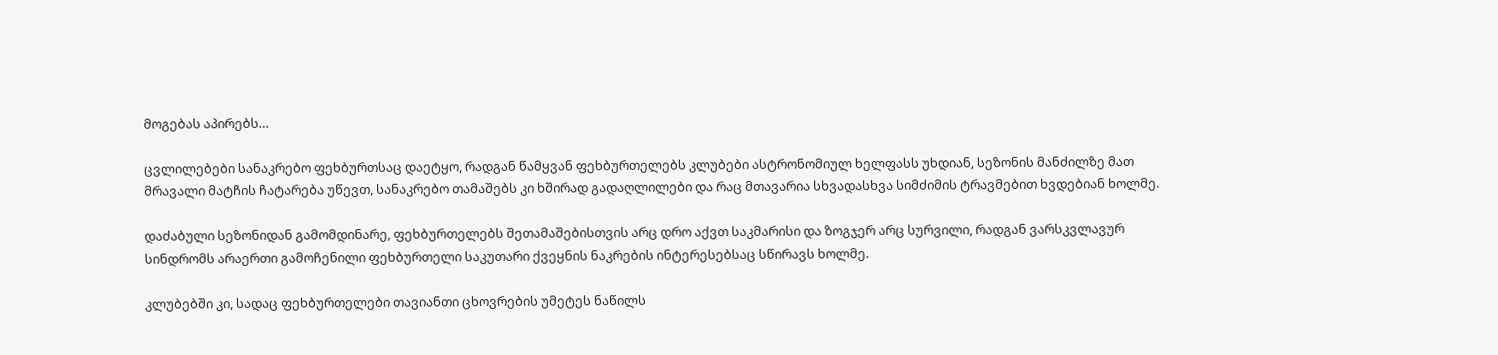მოგებას აპირებს…

ცვლილებები სანაკრებო ფეხბურთსაც დაეტყო, რადგან წამყვან ფეხბურთელებს კლუბები ასტრონომიულ ხელფასს უხდიან, სეზონის მანძილზე მათ მრავალი მატჩის ჩატარება უწევთ, სანაკრებო თამაშებს კი ხშირად გადაღლილები და რაც მთავარია სხვადასხვა სიმძიმის ტრავმებით ხვდებიან ხოლმე.

დაძაბული სეზონიდან გამომდინარე, ფეხბურთელებს შეთამაშებისთვის არც დრო აქვთ საკმარისი და ზოგჯერ არც სურვილი, რადგან ვარსკვლავურ სინდრომს არაერთი გამოჩენილი ფეხბურთელი საკუთარი ქვეყნის ნაკრების ინტერესებსაც სწირავს ხოლმე.

კლუბებში კი, სადაც ფეხბურთელები თავიანთი ცხოვრების უმეტეს ნაწილს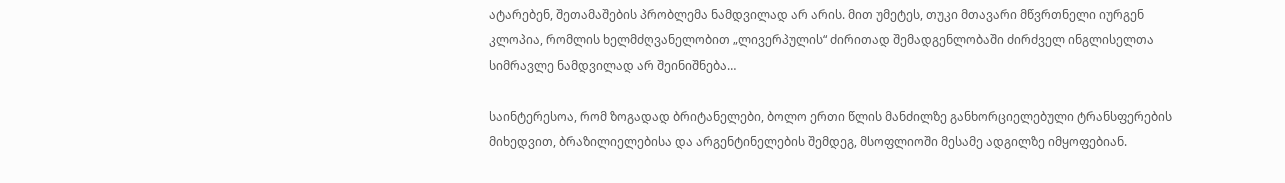ატარებენ, შეთამაშების პრობლემა ნამდვილად არ არის. მით უმეტეს, თუკი მთავარი მწვრთნელი იურგენ კლოპია, რომლის ხელმძღვანელობით „ლივერპულის“ ძირითად შემადგენლობაში ძირძველ ინგლისელთა სიმრავლე ნამდვილად არ შეინიშნება…

საინტერესოა, რომ ზოგადად ბრიტანელები, ბოლო ერთი წლის მანძილზე განხორციელებული ტრანსფერების მიხედვით, ბრაზილიელებისა და არგენტინელების შემდეგ, მსოფლიოში მესამე ადგილზე იმყოფებიან.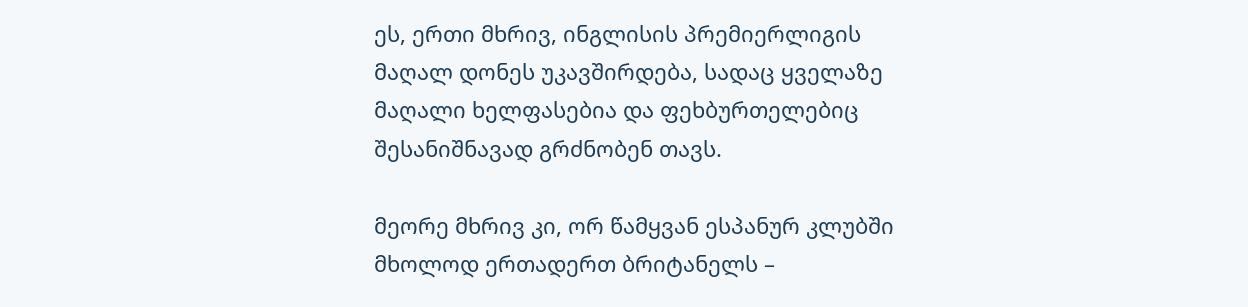ეს, ერთი მხრივ, ინგლისის პრემიერლიგის მაღალ დონეს უკავშირდება, სადაც ყველაზე მაღალი ხელფასებია და ფეხბურთელებიც შესანიშნავად გრძნობენ თავს.

მეორე მხრივ კი, ორ წამყვან ესპანურ კლუბში მხოლოდ ერთადერთ ბრიტანელს –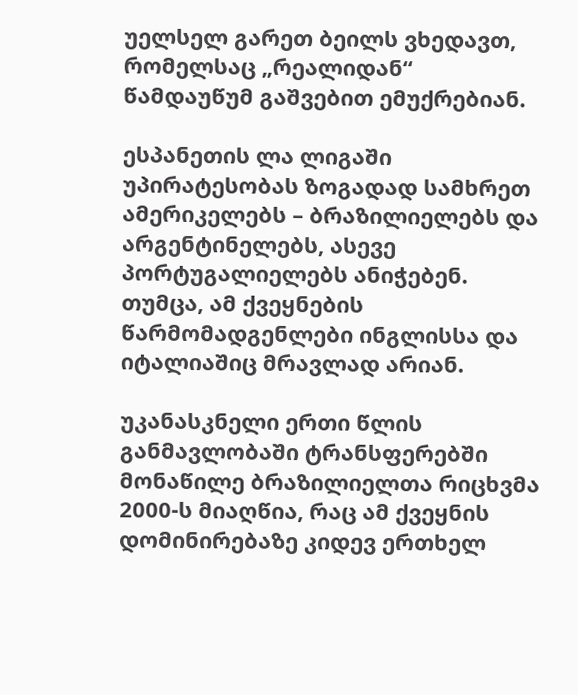უელსელ გარეთ ბეილს ვხედავთ, რომელსაც „რეალიდან“ წამდაუწუმ გაშვებით ემუქრებიან.

ესპანეთის ლა ლიგაში უპირატესობას ზოგადად სამხრეთ ამერიკელებს – ბრაზილიელებს და არგენტინელებს, ასევე პორტუგალიელებს ანიჭებენ. თუმცა, ამ ქვეყნების წარმომადგენლები ინგლისსა და იტალიაშიც მრავლად არიან.

უკანასკნელი ერთი წლის განმავლობაში ტრანსფერებში მონაწილე ბრაზილიელთა რიცხვმა 2000-ს მიაღწია, რაც ამ ქვეყნის დომინირებაზე კიდევ ერთხელ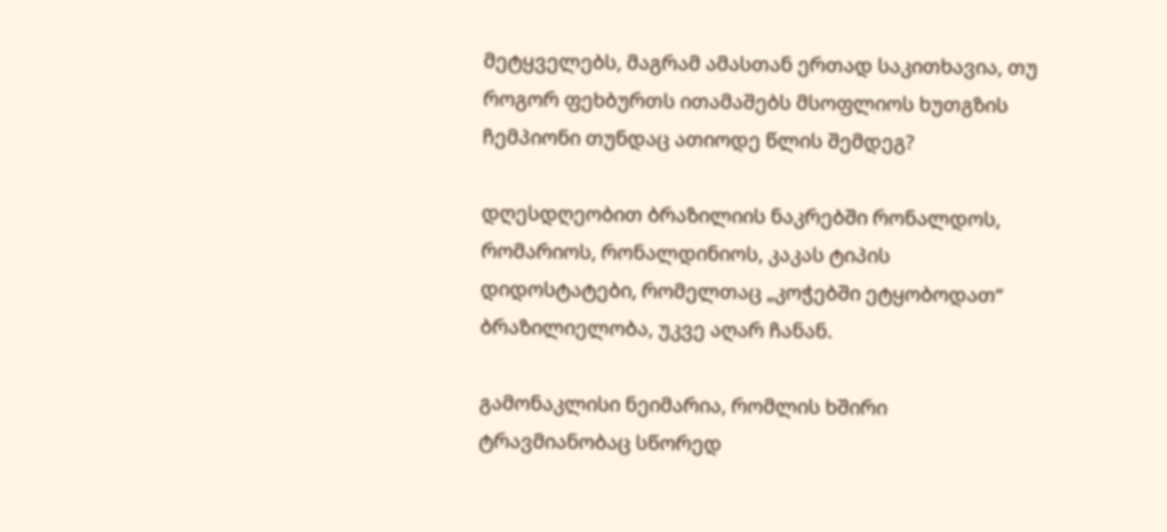მეტყველებს, მაგრამ ამასთან ერთად საკითხავია, თუ როგორ ფეხბურთს ითამაშებს მსოფლიოს ხუთგზის ჩემპიონი თუნდაც ათიოდე წლის შემდეგ?

დღესდღეობით ბრაზილიის ნაკრებში რონალდოს, რომარიოს, რონალდინიოს, კაკას ტიპის დიდოსტატები, რომელთაც „კოჭებში ეტყობოდათ“ ბრაზილიელობა, უკვე აღარ ჩანან.

გამონაკლისი ნეიმარია, რომლის ხშირი ტრავმიანობაც სწორედ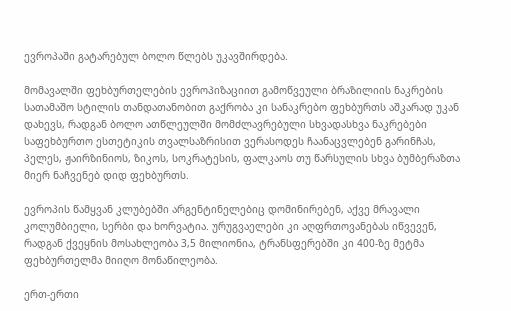ევროპაში გატარებულ ბოლო წლებს უკავშირდება.

მომავალში ფეხბურთელების ევროპიზაციით გამოწვეული ბრაზილიის ნაკრების სათამაშო სტილის თანდათანობით გაქრობა კი სანაკრებო ფეხბურთს აშკარად უკან დახევს, რადგან ბოლო ათწლეულში მომძლავრებული სხვადასხვა ნაკრებები საფეხბურთო ესთეტიკის თვალსაზრისით ვერასოდეს ჩაანაცვლებენ გარინჩას, პელეს, ჟაირზინიოს, ზიკოს, სოკრატესის, ფალკაოს თუ წარსულის სხვა ბუმბერაზთა მიერ ნაჩვენებ დიდ ფეხბურთს.

ევროპის წამყვან კლუბებში არგენტინელებიც დომინირებენ, აქვე მრავალი კოლუმბიელი, სერბი და ხორვატია. ურუგვაელები კი აღფრთოვანებას იწვევენ, რადგან ქვეყნის მოსახლეობა 3,5 მილიონია, ტრანსფერებში კი 400-ზე მეტმა ფეხბურთელმა მიიღო მონაწილეობა.

ერთ-ერთი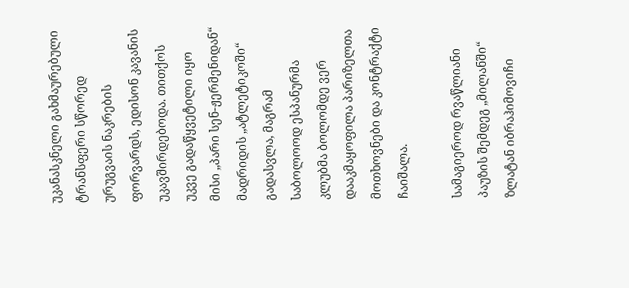უკანასკნელი გახმაურებული ტრანსფერი სწორედ ურუგვაის ნაკრების ფორვარდს, ედისონ კავანის უკავშირდებოდა. თითქოს უკვე გადაწყვეტილი იყო მისი „პარი სენ-ჟერმენიდან“ მადრიდის „ატლეტიკოში“ გადასვლა, მაგრამ საბოლოოდ ესპანურმა კლუბმა ბოლომდე ვერ დააკმაყოფილა პარიზელთა მოთხოვნები და კონტრაქტი ჩაიშალა.

სამაგიეროდ რვაწლიანი პაუზის შემდეგ „მილანში“ ზლატან იბრაჰიმოვიჩი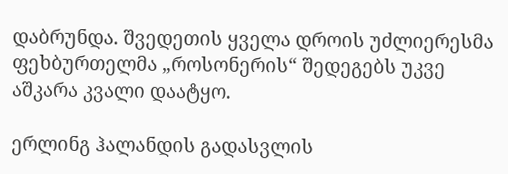დაბრუნდა. შვედეთის ყველა დროის უძლიერესმა ფეხბურთელმა „როსონერის“ შედეგებს უკვე აშკარა კვალი დაატყო.

ერლინგ ჰალანდის გადასვლის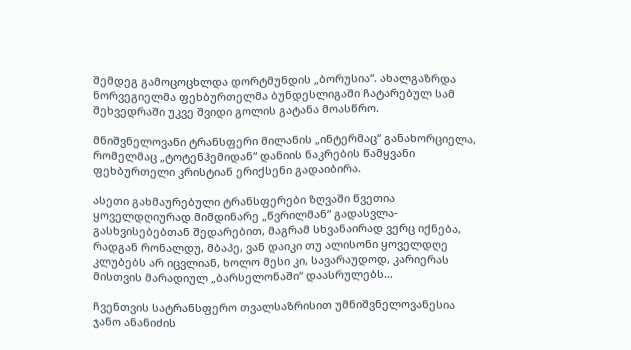შემდეგ გამოცოცხლდა დორტმუნდის „ბორუსია“. ახალგაზრდა ნორვეგიელმა ფეხბურთელმა ბუნდესლიგაში ჩატარებულ სამ შეხვედრაში უკვე შვიდი გოლის გატანა მოასწრო.

მნიშვნელოვანი ტრანსფერი მილანის „ინტერმაც“ განახორციელა, რომელმაც „ტოტენჰემიდან“ დანიის ნაკრების წამყვანი ფეხბურთელი კრისტიან ერიქსენი გადაიბირა.

ასეთი გახმაურებული ტრანსფერები ზღვაში წვეთია ყოველდღიურად მიმდინარე „წვრილმან“ გადასვლა-გასხვისებებთან შედარებით, მაგრამ სხვანაირად ვერც იქნება, რადგან რონალდუ, მბაპე, ვან დაიკი თუ ალისონი ყოველდღე კლუბებს არ იცვლიან, ხოლო მესი კი, სავარაუდოდ, კარიერას მისთვის მარადიულ „ბარსელონაში“ დაასრულებს…

ჩვენთვის სატრანსფერო თვალსაზრისით უმნიშვნელოვანესია ჯანო ანანიძის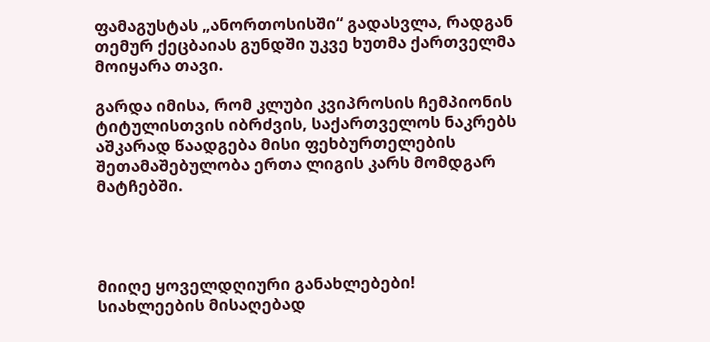ფამაგუსტას „ანორთოსისში“ გადასვლა, რადგან თემურ ქეცბაიას გუნდში უკვე ხუთმა ქართველმა მოიყარა თავი.

გარდა იმისა, რომ კლუბი კვიპროსის ჩემპიონის ტიტულისთვის იბრძვის, საქართველოს ნაკრებს აშკარად წაადგება მისი ფეხბურთელების შეთამაშებულობა ერთა ლიგის კარს მომდგარ მატჩებში.




მიიღე ყოველდღიური განახლებები!
სიახლეების მისაღებად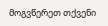მოგვწერეთ თქვენი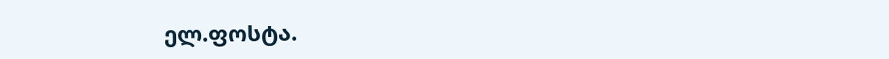ელ.ფოსტა.